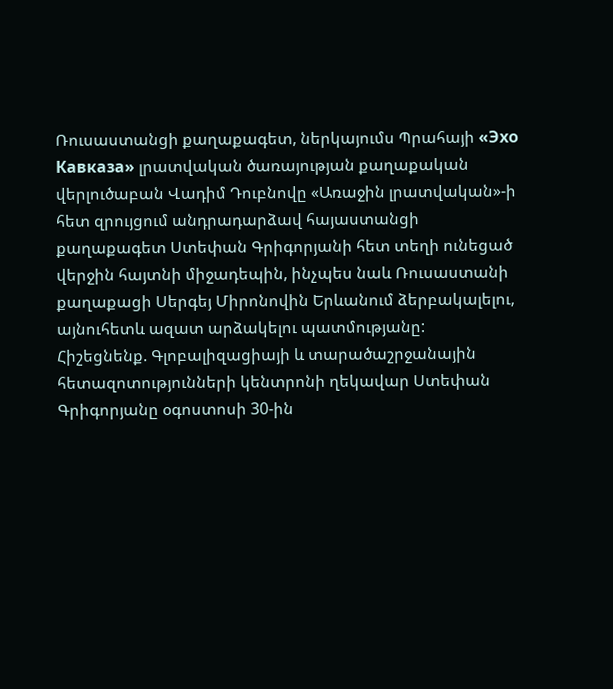Ռուսաստանցի քաղաքագետ, ներկայումս Պրահայի «Эхо Кавказа» լրատվական ծառայության քաղաքական վերլուծաբան Վադիմ Դուբնովը «Առաջին լրատվական»-ի հետ զրույցում անդրադարձավ հայաստանցի քաղաքագետ Ստեփան Գրիգորյանի հետ տեղի ունեցած վերջին հայտնի միջադեպին, ինչպես նաև Ռուսաստանի քաղաքացի Սերգեյ Միրոնովին Երևանում ձերբակալելու, այնուհետև ազատ արձակելու պատմությանը:
Հիշեցնենք. Գլոբալիզացիայի և տարածաշրջանային հետազոտությունների կենտրոնի ղեկավար Ստեփան Գրիգորյանը օգոստոսի 30-ին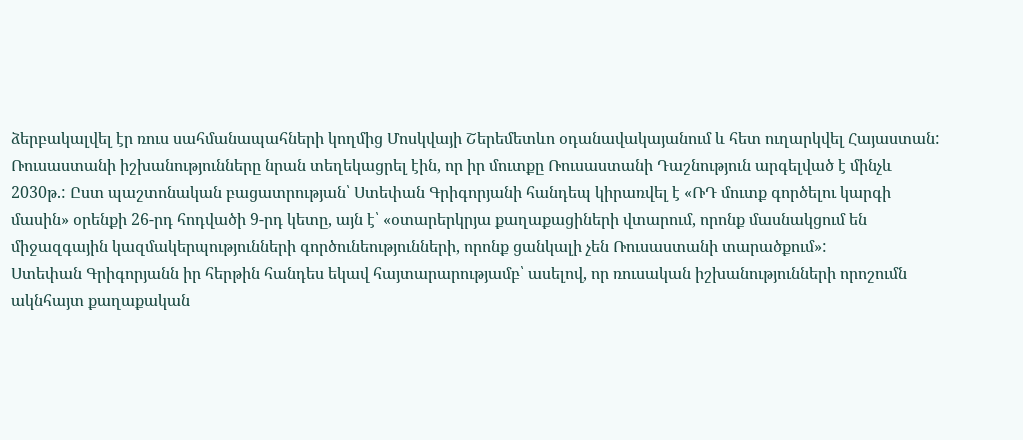ձերբակալվել էր ռուս սահմանապահների կողմից Մոսկվայի Շերեմետևո օդանավակայանում և հետ ուղարկվել Հայաստան: Ռուսաստանի իշխանությունները նրան տեղեկացրել էին, որ իր մուտքը Ռուսաստանի Դաշնություն արգելված է մինչև 2030թ.: Ըստ պաշտոնական բացատրության՝ Ստեփան Գրիգորյանի հանդեպ կիրառվել է «ՌԴ մուտք գործելու կարգի մասին» օրենքի 26-րդ հոդվածի 9-րդ կետը, այն է՝ «օտարերկրյա քաղաքացիների վտարում, որոնք մասնակցում են միջազգային կազմակերպությունների գործունեությունների, որոնք ցանկալի չեն Ռուսաստանի տարածքում»:
Ստեփան Գրիգորյանն իր հերթին հանդես եկավ հայտարարությամբ՝ ասելով, որ ռուսական իշխանությունների որոշումն ակնհայտ քաղաքական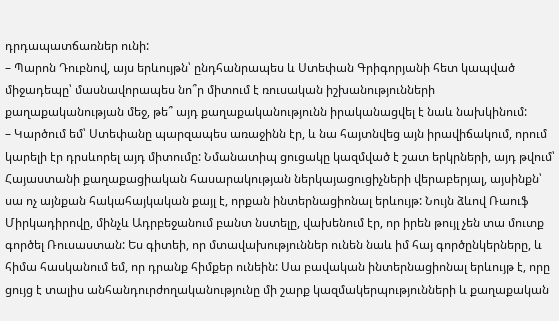դրդապատճառներ ունի:
– Պարոն Դուբնով, այս երևույթն՝ ընդհանրապես և Ստեփան Գրիգորյանի հետ կապված միջադեպը՝ մասնավորապես նո՞ր միտում է ռուսական իշխանությունների քաղաքականության մեջ, թե՞ այդ քաղաքականությունն իրականացվել է նաև նախկինում:
– Կարծում եմ՝ Ստեփանը պարզապես առաջինն էր, և նա հայտնվեց այն իրավիճակում, որում կարելի էր դրսևորել այդ միտումը: Նմանատիպ ցուցակը կազմված է շատ երկրների, այդ թվում՝ Հայաստանի քաղաքացիական հասարակության ներկայացուցիչների վերաբերյալ, այսինքն՝ սա ոչ այնքան հակահայկական քայլ է, որքան ինտերնացիոնալ երևույթ: Նույն ձևով Ռաուֆ Միրկադիրովը, մինչև Ադրբեջանում բանտ նստելը, վախենում էր, որ իրեն թույլ չեն տա մուտք գործել Ռուսաստան: Ես գիտեի, որ մտավախություններ ունեն նաև իմ հայ գործընկերները, և հիմա հասկանում եմ, որ դրանք հիմքեր ունեին: Սա բավական ինտերնացիոնալ երևույթ է, որը ցույց է տալիս անհանդուրժողականությունը մի շարք կազմակերպությունների և քաղաքական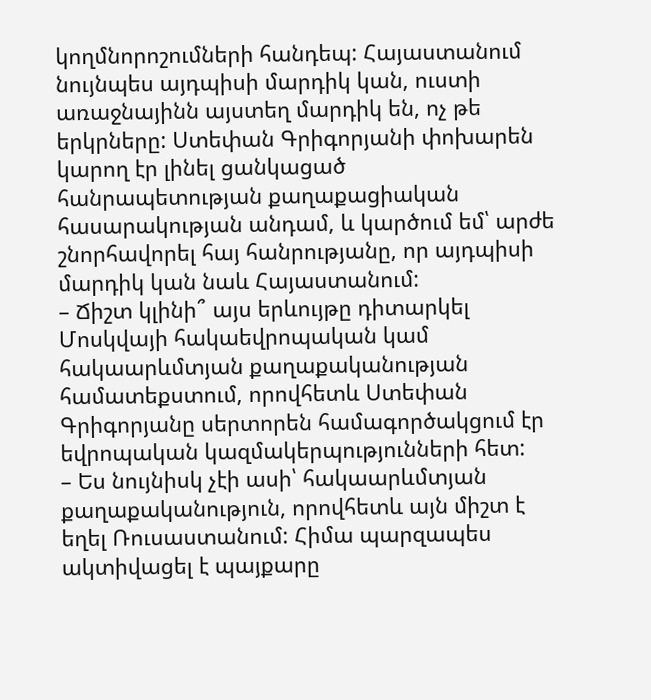կողմնորոշումների հանդեպ: Հայաստանում նույնպես այդպիսի մարդիկ կան, ուստի առաջնայինն այստեղ մարդիկ են, ոչ թե երկրները: Ստեփան Գրիգորյանի փոխարեն կարող էր լինել ցանկացած հանրապետության քաղաքացիական հասարակության անդամ, և կարծում եմ՝ արժե շնորհավորել հայ հանրությանը, որ այդպիսի մարդիկ կան նաև Հայաստանում:
– Ճիշտ կլինի՞ այս երևույթը դիտարկել Մոսկվայի հակաեվրոպական կամ հակաարևմտյան քաղաքականության համատեքստում, որովհետև Ստեփան Գրիգորյանը սերտորեն համագործակցում էր եվրոպական կազմակերպությունների հետ:
– Ես նույնիսկ չէի ասի՝ հակաարևմտյան քաղաքականություն, որովհետև այն միշտ է եղել Ռուսաստանում: Հիմա պարզապես ակտիվացել է պայքարը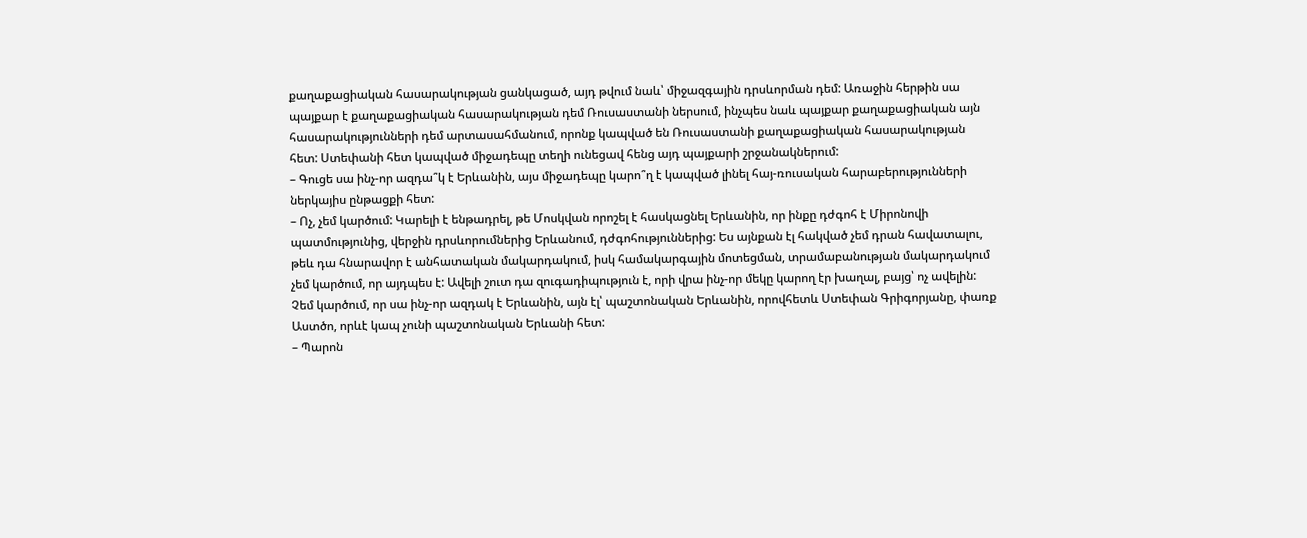քաղաքացիական հասարակության ցանկացած, այդ թվում նաև՝ միջազգային դրսևորման դեմ: Առաջին հերթին սա պայքար է քաղաքացիական հասարակության դեմ Ռուսաստանի ներսում, ինչպես նաև պայքար քաղաքացիական այն հասարակությունների դեմ արտասահմանում, որոնք կապված են Ռուսաստանի քաղաքացիական հասարակության հետ: Ստեփանի հետ կապված միջադեպը տեղի ունեցավ հենց այդ պայքարի շրջանակներում:
– Գուցե սա ինչ-որ ազդա՞կ է Երևանին, այս միջադեպը կարո՞ղ է կապված լինել հայ-ռուսական հարաբերությունների ներկայիս ընթացքի հետ:
– Ոչ, չեմ կարծում: Կարելի է ենթադրել, թե Մոսկվան որոշել է հասկացնել Երևանին, որ ինքը դժգոհ է Միրոնովի պատմությունից, վերջին դրսևորումներից Երևանում, դժգոհություններից: Ես այնքան էլ հակված չեմ դրան հավատալու, թեև դա հնարավոր է անհատական մակարդակում, իսկ համակարգային մոտեցման, տրամաբանության մակարդակում չեմ կարծում, որ այդպես է: Ավելի շուտ դա զուգադիպություն է, որի վրա ինչ-որ մեկը կարող էր խաղալ, բայց՝ ոչ ավելին: Չեմ կարծում, որ սա ինչ-որ ազդակ է Երևանին, այն էլ՝ պաշտոնական Երևանին, որովհետև Ստեփան Գրիգորյանը, փառք Աստծո, որևէ կապ չունի պաշտոնական Երևանի հետ:
– Պարոն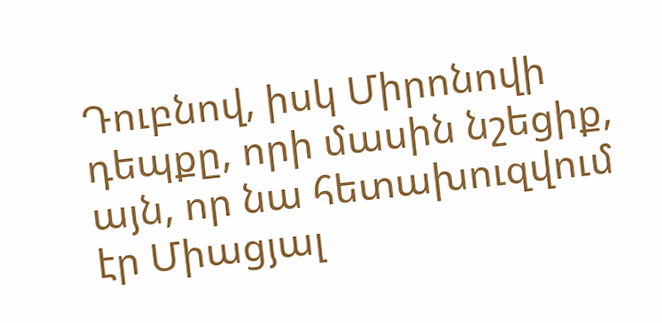Դուբնով, իսկ Միրոնովի դեպքը, որի մասին նշեցիք, այն, որ նա հետախուզվում էր Միացյալ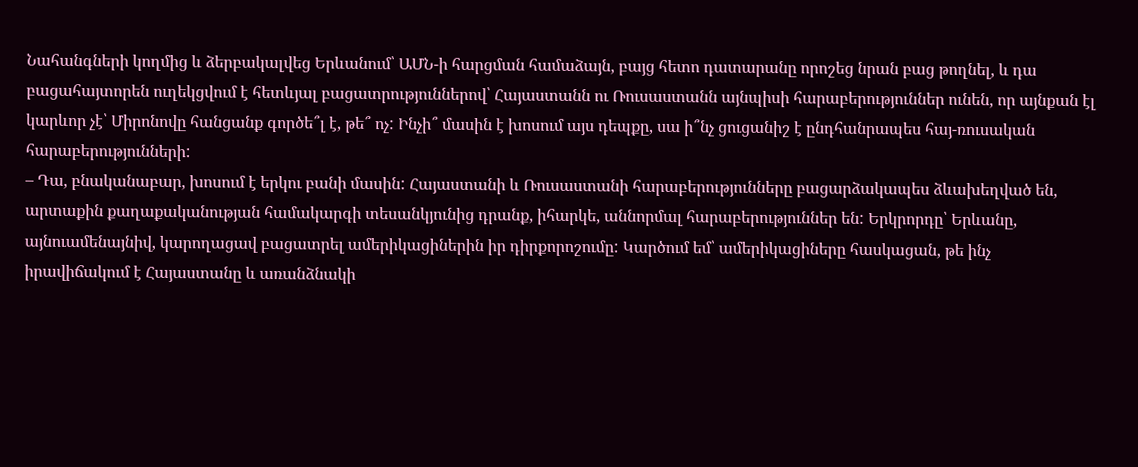Նահանգների կողմից և ձերբակալվեց Երևանում՝ ԱՄՆ-ի հարցման համաձայն, բայց հետո դատարանը որոշեց նրան բաց թողնել, և դա բացահայտորեն ուղեկցվում է հետևյալ բացատրություններով՝ Հայաստանն ու Ռուսաստանն այնպիսի հարաբերություններ ունեն, որ այնքան էլ կարևոր չէ՝ Միրոնովը հանցանք գործե՞լ է, թե՞ ոչ: Ինչի՞ մասին է խոսում այս դեպքը, սա ի՞նչ ցուցանիշ է ընդհանրապես հայ-ռուսական հարաբերությունների:
– Դա, բնականաբար, խոսում է երկու բանի մասին: Հայաստանի և Ռուսաստանի հարաբերությունները բացարձակապես ձևախեղված են, արտաքին քաղաքականության համակարգի տեսանկյունից դրանք, իհարկե, աննորմալ հարաբերություններ են: Երկրորդը՝ Երևանը, այնուամենայնիվ, կարողացավ բացատրել ամերիկացիներին իր դիրքորոշումը: Կարծում եմ՝ ամերիկացիները հասկացան, թե ինչ իրավիճակում է Հայաստանը և առանձնակի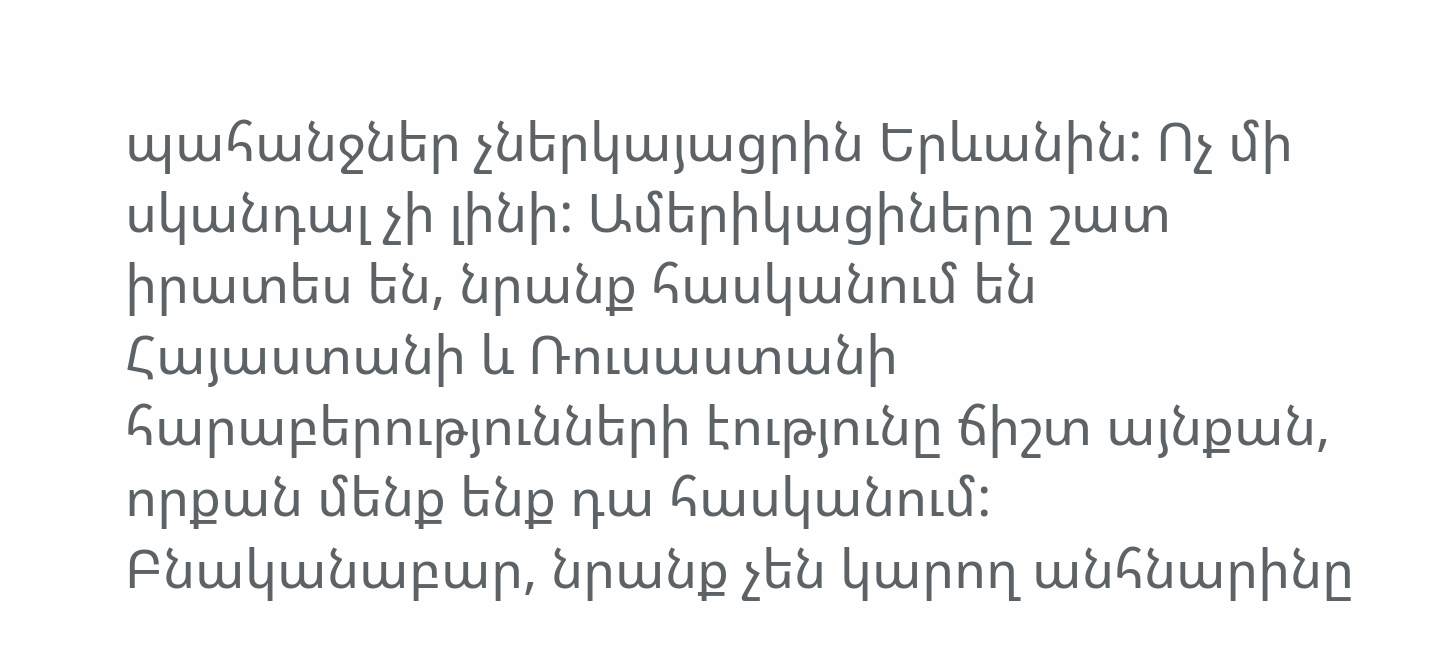պահանջներ չներկայացրին Երևանին: Ոչ մի սկանդալ չի լինի: Ամերիկացիները շատ իրատես են, նրանք հասկանում են Հայաստանի և Ռուսաստանի հարաբերությունների էությունը ճիշտ այնքան, որքան մենք ենք դա հասկանում: Բնականաբար, նրանք չեն կարող անհնարինը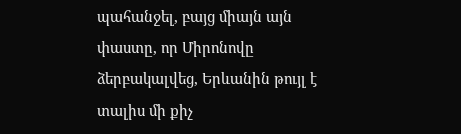պահանջել, բայց միայն այն փաստը, որ Միրոնովը ձերբակալվեց, Երևանին թույլ է տալիս մի քիչ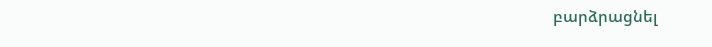բարձրացնել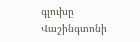գլուխը Վաշինգտոնի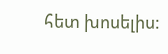հետ խոսելիս: